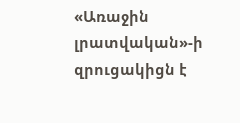«Առաջին լրատվական»-ի զրուցակիցն է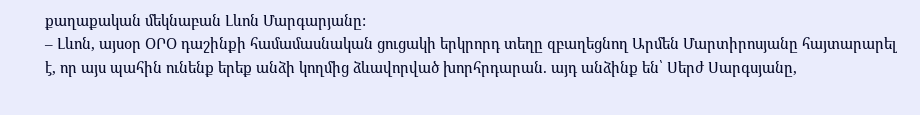քաղաքական մեկնաբան Լևոն Մարգարյանը:
– Լևոն, այսօր ՕՐՕ դաշինքի համամասնական ցուցակի երկրորդ տեղը զբաղեցնող Արմեն Մարտիրոսյանը հայտարարել է, որ այս պահին ունենք երեք անձի կողմից ձևավորված խորհրդարան. այդ անձինք են՝ Սերժ Սարգսյանը,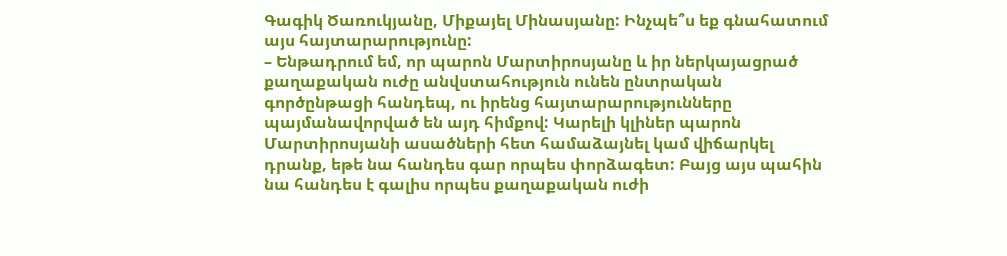Գագիկ Ծառուկյանը, Միքայել Մինասյանը: Ինչպե՞ս եք գնահատում այս հայտարարությունը:
– Ենթադրում եմ, որ պարոն Մարտիրոսյանը և իր ներկայացրած քաղաքական ուժը անվստահություն ունեն ընտրական գործընթացի հանդեպ, ու իրենց հայտարարությունները պայմանավորված են այդ հիմքով: Կարելի կլիներ պարոն Մարտիրոսյանի ասածների հետ համաձայնել կամ վիճարկել դրանք, եթե նա հանդես գար որպես փորձագետ: Բայց այս պահին նա հանդես է գալիս որպես քաղաքական ուժի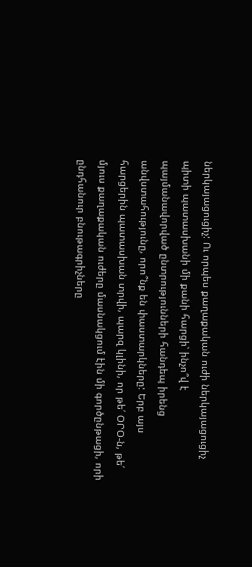ներկայացուցիչ: Ու որպես քաղաքական ուժի ներկայացուցիչ պիտի պատասխանի մի քանի հարցի՝ ինչո՞վ է պայմանավորված ընտրությունների հանդեպ իրենց անվստահությունը, որո՞նք են փաստարկները: Երբ այս հարցերին պատասխան տրվի, պարզ կլինի, որ թե՛ ՕՐՕ-ն, թե՛ մյուս քաղաքական ուժերը մասնակցում էին մի գործընթացի, որի ընդհանուր բնութագրիչները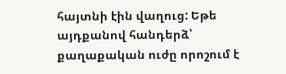հայտնի էին վաղուց: Եթե այդքանով հանդերձ՝ քաղաքական ուժը որոշում է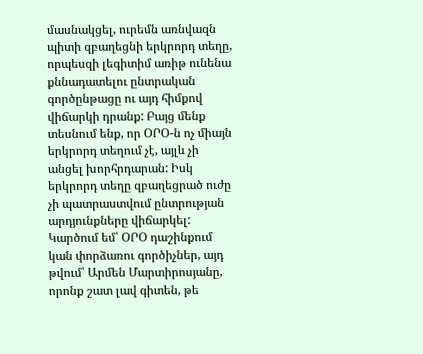մասնակցել, ուրեմն առնվազն պիտի զբաղեցնի երկրորդ տեղը, որպեսզի լեգիտիմ առիթ ունենա քննադատելու ընտրական գործընթացը ու այդ հիմքով վիճարկի դրանք: Բայց մենք տեսնում ենք, որ ՕՐՕ-ն ոչ միայն երկրորդ տեղում չէ, այլև չի անցել խորհրդարան: Իսկ երկրորդ տեղը զբաղեցրած ուժը չի պատրաստվում ընտրության արդյունքները վիճարկել: Կարծում եմ՝ ՕՐՕ դաշինքում կան փորձառու գործիչներ, այդ թվում՝ Արմեն Մարտիրոսյանը, որոնք շատ լավ գիտեն, թե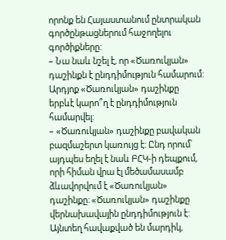որոնք են Հայաստանում ընտրական գործընթացներում հաջողելու գործիքները:
– Նա նաև նշել է, որ «Ծառուկյան» դաշինքն է ընդդիմություն համարում: Արդյոք «Ծառուկյան» դաշինքը երբևէ կարո՞ղ է ընդդիմություն համարվել:
– «Ծառուկյան» դաշինքը բավական բազմաշերտ կառույց է: Ընդ որում՝ այդպես եղել է նաև ԲՀԿ-ի դեպքում, որի հիման վրա էլ մեծամասամբ ձևավորվում է «Ծառուկյան» դաշինքը: «Ծառուկյան» դաշինքը վերնախավային ընդդիմություն է: Այնտեղ հավաքված են մարդիկ,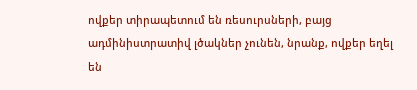ովքեր տիրապետում են ռեսուրսների, բայց ադմինիստրատիվ լծակներ չունեն, նրանք, ովքեր եղել են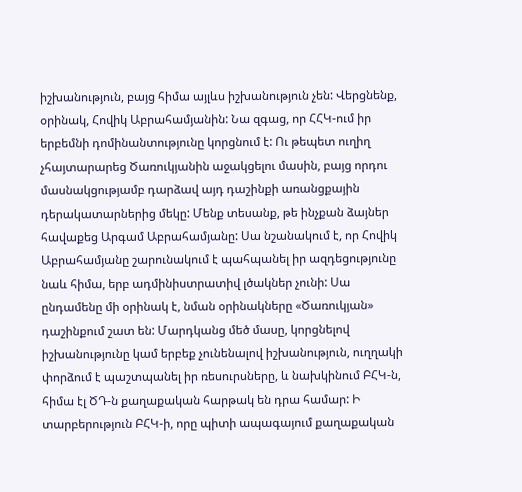իշխանություն, բայց հիմա այլևս իշխանություն չեն: Վերցնենք, օրինակ, Հովիկ Աբրահամյանին: Նա զգաց, որ ՀՀԿ-ում իր երբեմնի դոմինանտությունը կորցնում է: Ու թեպետ ուղիղ չհայտարարեց Ծառուկյանին աջակցելու մասին, բայց որդու մասնակցությամբ դարձավ այդ դաշինքի առանցքային դերակատարներից մեկը: Մենք տեսանք, թե ինչքան ձայներ հավաքեց Արգամ Աբրահամյանը: Սա նշանակում է, որ Հովիկ Աբրահամյանը շարունակում է պահպանել իր ազդեցությունը նաև հիմա, երբ ադմինիստրատիվ լծակներ չունի: Սա ընդամենը մի օրինակ է, նման օրինակները «Ծառուկյան» դաշինքում շատ են: Մարդկանց մեծ մասը, կորցնելով իշխանությունը կամ երբեք չունենալով իշխանություն, ուղղակի փորձում է պաշտպանել իր ռեսուրսները, և նախկինում ԲՀԿ-ն, հիմա էլ ԾԴ-ն քաղաքական հարթակ են դրա համար: Ի տարբերություն ԲՀԿ-ի, որը պիտի ապագայում քաղաքական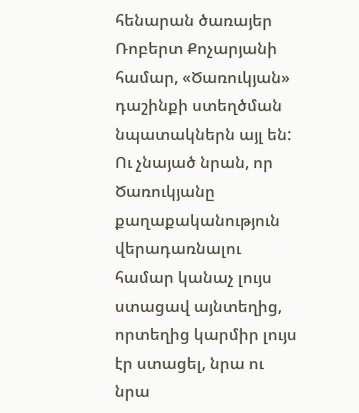հենարան ծառայեր Ռոբերտ Քոչարյանի համար, «Ծառուկյան» դաշինքի ստեղծման նպատակներն այլ են: Ու չնայած նրան, որ Ծառուկյանը քաղաքականություն վերադառնալու համար կանաչ լույս ստացավ այնտեղից, որտեղից կարմիր լույս էր ստացել, նրա ու նրա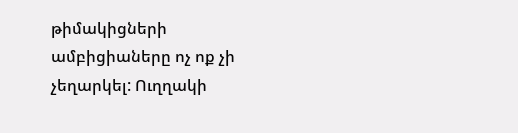թիմակիցների ամբիցիաները ոչ ոք չի չեղարկել: Ուղղակի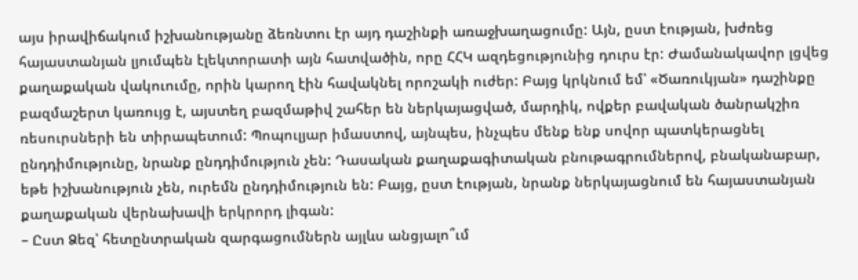այս իրավիճակում իշխանությանը ձեռնտու էր այդ դաշինքի առաջխաղացումը: Այն, ըստ էության, խժռեց հայաստանյան լյումպեն էլեկտորատի այն հատվածին, որը ՀՀԿ ազդեցությունից դուրս էր: Ժամանակավոր լցվեց քաղաքական վակուումը, որին կարող էին հավակնել որոշակի ուժեր: Բայց կրկնում եմ՝ «Ծառուկյան» դաշինքը բազմաշերտ կառույց է, այստեղ բազմաթիվ շահեր են ներկայացված, մարդիկ, ովքեր բավական ծանրակշիռ ռեսուրսների են տիրապետում: Պոպուլյար իմաստով, այնպես, ինչպես մենք ենք սովոր պատկերացնել ընդդիմությունը, նրանք ընդդիմություն չեն: Դասական քաղաքագիտական բնութագրումներով, բնականաբար, եթե իշխանություն չեն, ուրեմն ընդդիմություն են: Բայց, ըստ էության, նրանք ներկայացնում են հայաստանյան քաղաքական վերնախավի երկրորդ լիգան:
– Ըստ Ձեզ՝ հետընտրական զարգացումներն այլևս անցյալո՞ւմ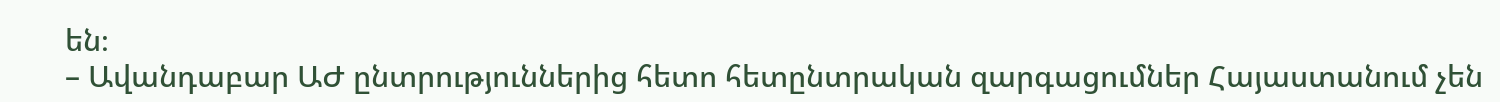են։
– Ավանդաբար ԱԺ ընտրություններից հետո հետընտրական զարգացումներ Հայաստանում չեն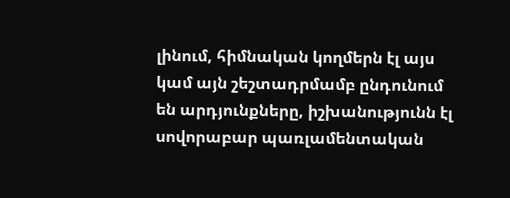լինում, հիմնական կողմերն էլ այս կամ այն շեշտադրմամբ ընդունում են արդյունքները, իշխանությունն էլ սովորաբար պառլամենտական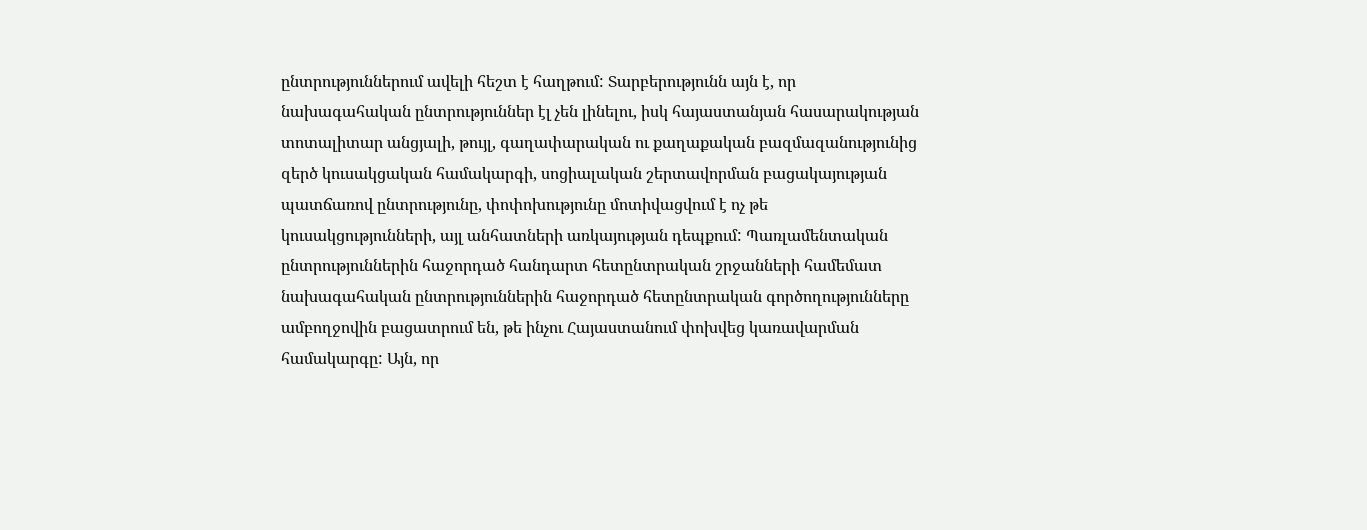ընտրություններում ավելի հեշտ է հաղթում: Տարբերությունն այն է, որ նախագահական ընտրություններ էլ չեն լինելու, իսկ հայաստանյան հասարակության տոտալիտար անցյալի, թույլ, գաղափարական ու քաղաքական բազմազանությունից զերծ կուսակցական համակարգի, սոցիալական շերտավորման բացակայության պատճառով ընտրությունը, փոփոխությունը մոտիվացվում է ոչ թե կուսակցությունների, այլ անհատների առկայության դեպքում: Պառլամենտական ընտրություններին հաջորդած հանդարտ հետընտրական շրջանների համեմատ նախագահական ընտրություններին հաջորդած հետընտրական գործողությունները ամբողջովին բացատրում են, թե ինչու Հայաստանում փոխվեց կառավարման համակարգը: Այն, որ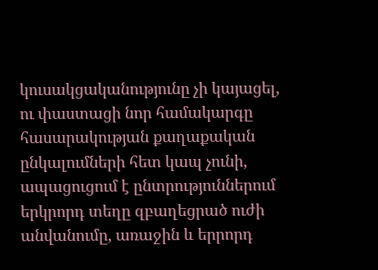կուսակցականությունը չի կայացել, ու փաստացի նոր համակարգը հասարակության քաղաքական ընկալումների հետ կապ չունի, ապացուցում է ընտրություններում երկրորդ տեղը զբաղեցրած ուժի անվանումը, առաջին և երրորդ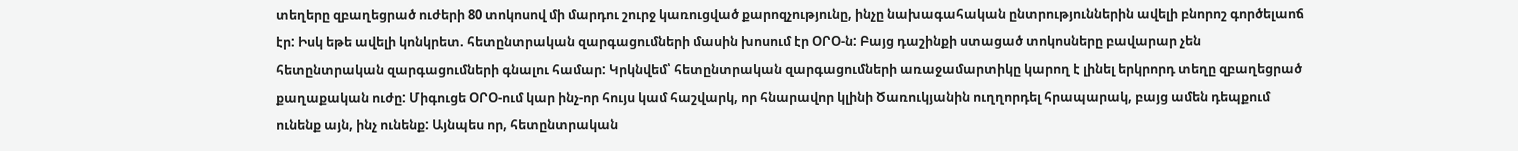տեղերը զբաղեցրած ուժերի 80 տոկոսով մի մարդու շուրջ կառուցված քարոզչությունը, ինչը նախագահական ընտրություններին ավելի բնորոշ գործելաոճ էր: Իսկ եթե ավելի կոնկրետ. հետընտրական զարգացումների մասին խոսում էր ՕՐՕ-ն: Բայց դաշինքի ստացած տոկոսները բավարար չեն հետընտրական զարգացումների գնալու համար: Կրկնվեմ՝ հետընտրական զարգացումների առաջամարտիկը կարող է լինել երկրորդ տեղը զբաղեցրած քաղաքական ուժը: Միգուցե ՕՐՕ-ում կար ինչ-որ հույս կամ հաշվարկ, որ հնարավոր կլինի Ծառուկյանին ուղղորդել հրապարակ, բայց ամեն դեպքում ունենք այն, ինչ ունենք: Այնպես որ, հետընտրական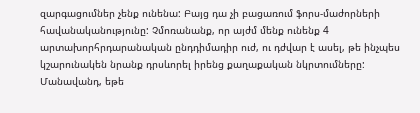զարգացումներ չենք ունենա: Բայց դա չի բացառում ֆորս-մաժորների հավանականությունը: Չմոռանանք, որ այժմ մենք ունենք 4 արտախորհրդարանական ընդդիմադիր ուժ, ու դժվար է ասել, թե ինչպես կշարունակեն նրանք դրսևորել իրենց քաղաքական նկրտումները: Մանավանդ, եթե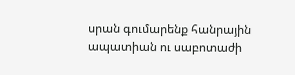սրան գումարենք հանրային ապատիան ու սաբոտաժի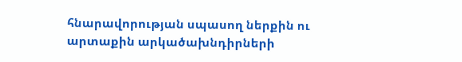հնարավորության սպասող ներքին ու արտաքին արկածախնդիրների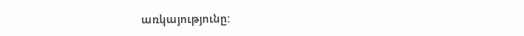առկայությունը: